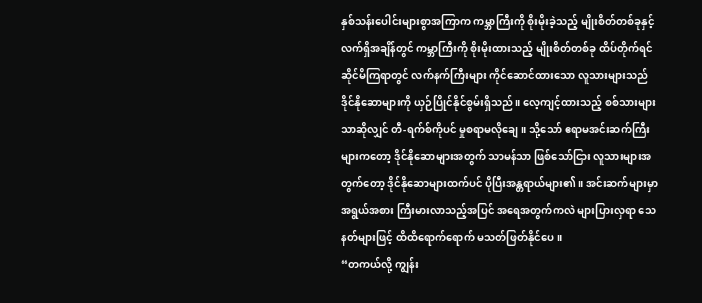နှစ်သန်းပေါင်းများစွာအကြာက ကမ္ဘာကြီးကို စိုးမိုးခဲ့သည့် မျိုးစိတ်တစ်ခုနှင့် လက်ရှိအချိန်တွင် ကမ္ဘာကြီးကို စိုးမိုးထားသည့် မျိုးစိတ်တစ်ခု ထိပ်တိုက်ရင်ဆိုင်မိကြရာတွင် လက်နက်ကြီးများ ကိုင်ဆောင်ထားသော လူသားများသည် ဒိုင်နိုဆောများကို ယှဉ်ပြိုင်နိုင်စွမ်းရှိသည်။ လေ့ကျင့်ထားသည့် စစ်သားများသာဆိုလျှင် တီ-ရက်စ်ကိုပင် မှုစရာမလိုချေ။ သို့သော် ဧရာမအင်းဆက်ကြီးများကတော့ ဒိုင်နိုဆောများအတွက် သာမန်သာ ဖြစ်သော်ငြား လူသားများအတွက်တော့ ဒိုင်နိုဆောများထက်ပင် ပိုပြီးအန္တရာယ်များ၏။ အင်းဆက်များမှာ အရွယ်အစား ကြီးမားလာသည့်အပြင် အရေအတွက်ကလဲ များပြားလှရာ သေနတ်များဖြင့် ထိထိရောက်ရောက် မသတ်ဖြတ်နိုင်ပေ။
“တကယ်လို့ ကျွန်း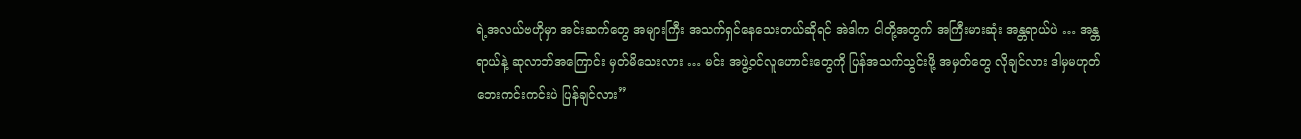ရဲ့အလယ်ဗဟိုမှာ အင်းဆက်တွေ အများကြီး အသက်ရှင်နေသေးတယ်ဆိုရင် အဲဒါက ငါတို့အတွက် အကြီးမားဆုံး အန္တရာယ်ပဲ … အန္တရာယ်နဲ့ ဆုလာဘ်အကြောင်း မှတ်မိသေးလား … မင်း အဖွဲ့ဝင်လူဟောင်းတွေကို ပြန်အသက်သွင်းဖို့ အမှတ်တွေ လိုချင်လား ဒါမှမဟုတ် ဘေးကင်းကင်းပဲ ပြန်ချင်လား”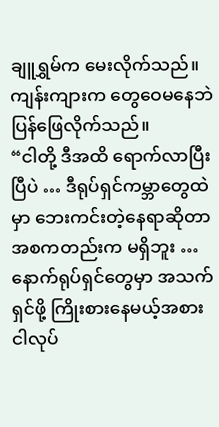ချူရွှမ်က မေးလိုက်သည်။
ကျန်းကျားက တွေဝေမနေဘဲ ပြန်ဖြေလိုက်သည်။
“ငါတို့ ဒီအထိ ရောက်လာပြီးပြီပဲ … ဒီရုပ်ရှင်ကမ္ဘာတွေထဲမှာ ဘေးကင်းတဲ့နေရာဆိုတာ အစကတည်းက မရှိဘူး … နောက်ရုပ်ရှင်တွေမှာ အသက်ရှင်ဖို့ ကြိုးစားနေမယ့်အစား ငါလုပ်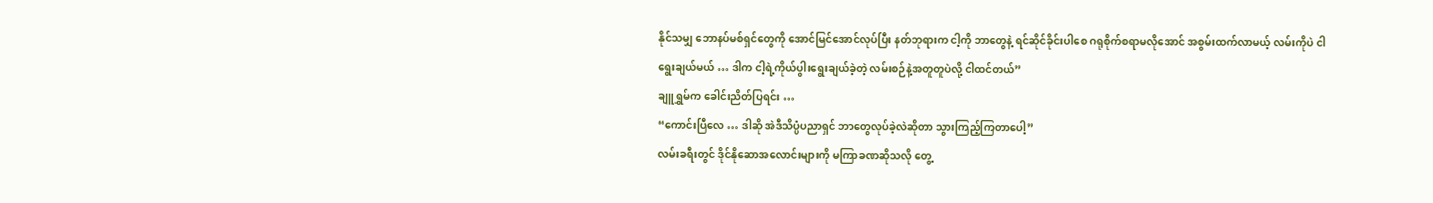နိုင်သမျှ ဘောနပ်မစ်ရှင်တွေကို အောင်မြင်အောင်လုပ်ပြီး နတ်ဘုရားက ငါ့ကို ဘာတွေနဲ့ ရင်ဆိုင်ခိုင်းပါစေ ဂရုစိုက်စရာမလိုအောင် အစွမ်းထက်လာမယ့် လမ်းကိုပဲ ငါရွေးချယ်မယ် … ဒါက ငါ့ရဲ့ကိုယ်ပွါးရွေးချယ်ခဲ့တဲ့ လမ်းစဉ်နဲ့အတူတူပဲလို့ ငါထင်တယ်”
ချူရွှမ်က ခေါင်းညိတ်ပြရင်း …
“ကောင်းပြီလေ … ဒါဆို အဲဒီသိပ္ပံပညာရှင် ဘာတွေလုပ်ခဲ့လဲဆိုတာ သွားကြည့်ကြတာပေါ့”
လမ်းခရီးတွင် ဒိုင်နိုဆောအလောင်းများကို မကြာခဏဆိုသလို တွေ့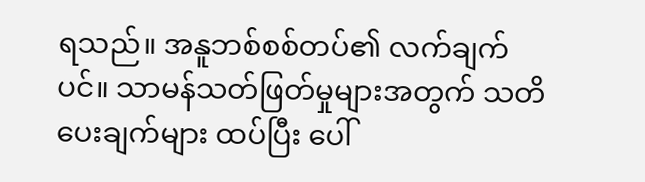ရသည်။ အနူဘစ်စစ်တပ်၏ လက်ချက်ပင်။ သာမန်သတ်ဖြတ်မှုများအတွက် သတိပေးချက်များ ထပ်ပြီး ပေါ်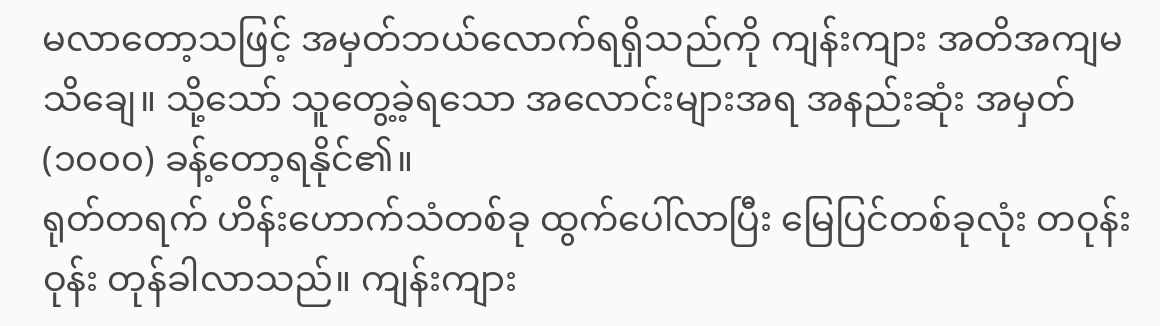မလာတော့သဖြင့် အမှတ်ဘယ်လောက်ရရှိသည်ကို ကျန်းကျား အတိအကျမသိချေ။ သို့သော် သူတွေ့ခဲ့ရသော အလောင်းများအရ အနည်းဆုံး အမှတ် (၁၀၀၀) ခန့်တော့ရနိုင်၏။
ရုတ်တရက် ဟိန်းဟောက်သံတစ်ခု ထွက်ပေါ်လာပြီး မြေပြင်တစ်ခုလုံး တဝုန်းဝုန်း တုန်ခါလာသည်။ ကျန်းကျား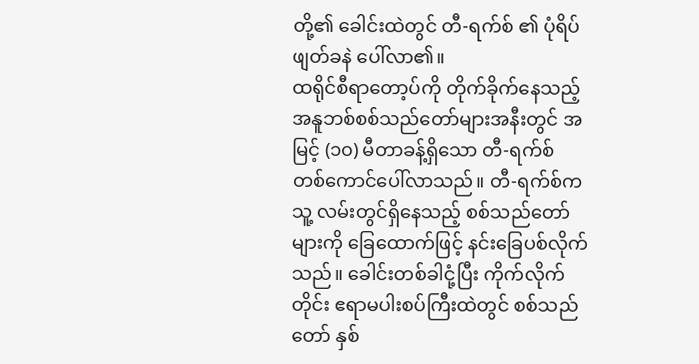တို့၏ ခေါင်းထဲတွင် တီ-ရက်စ် ၏ ပုံရိပ် ဖျတ်ခနဲ ပေါ်လာ၏။
ထရိုင်စီရာတော့ပ်ကို တိုက်ခိုက်နေသည့် အနူဘစ်စစ်သည်တော်များအနီးတွင် အမြင့် (၁၀) မီတာခန့်ရှိသော တီ-ရက်စ် တစ်ကောင်ပေါ်လာသည်။ တီ-ရက်စ်က သူ့ လမ်းတွင်ရှိနေသည့် စစ်သည်တော်များကို ခြေထောက်ဖြင့် နင်းခြေပစ်လိုက်သည်။ ခေါင်းတစ်ခါငုံ့ပြီး ကိုက်လိုက်တိုင်း ဧရာမပါးစပ်ကြီးထဲတွင် စစ်သည်တော် နှစ်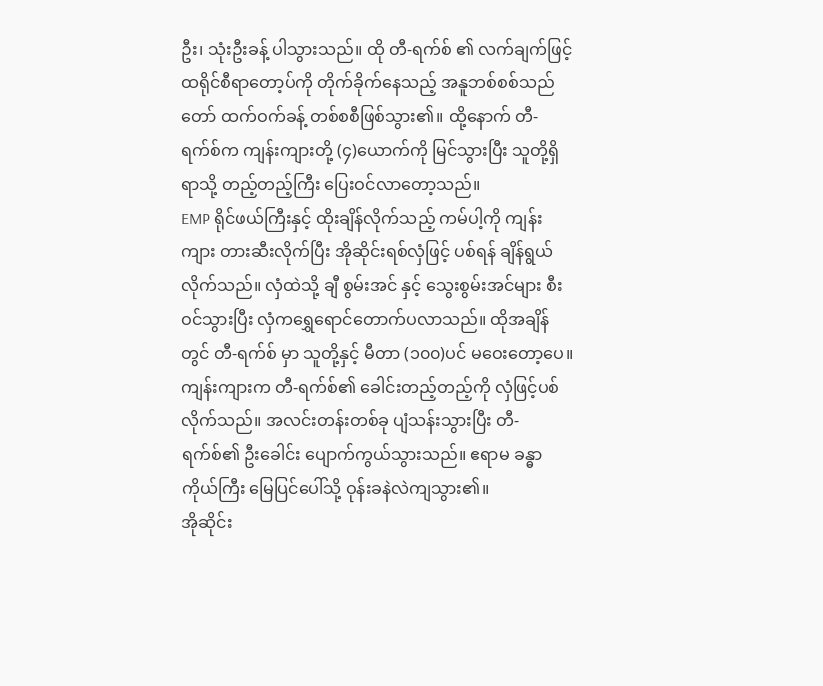ဦး၊ သုံးဦးခန့် ပါသွားသည်။ ထို တီ-ရက်စ် ၏ လက်ချက်ဖြင့် ထရိုင်စီရာတော့ပ်ကို တိုက်ခိုက်နေသည့် အနူဘစ်စစ်သည်တော် ထက်ဝက်ခန့် တစ်စစီဖြစ်သွား၏။ ထို့နောက် တီ-ရက်စ်က ကျန်းကျားတို့ (၄)ယောက်ကို မြင်သွားပြီး သူတို့ရှိရာသို့ တည့်တည့်ကြီး ပြေးဝင်လာတော့သည်။
EMP ရိုင်ဖယ်ကြီးနှင့် ထိုးချိန်လိုက်သည့် ကမ်ပါ့ကို ကျန်းကျား တားဆီးလိုက်ပြီး အိုဆိုင်းရစ်လှံဖြင့် ပစ်ရန် ချိန်ရွယ်လိုက်သည်။ လှံထဲသို့ ချီ စွမ်းအင် နှင့် သွေးစွမ်းအင်များ စီးဝင်သွားပြီး လှံကရွှေရောင်တောက်ပလာသည်။ ထိုအချိန်တွင် တီ-ရက်စ် မှာ သူတို့နှင့် မီတာ (၁၀၀)ပင် မဝေးတော့ပေ။ ကျန်းကျားက တီ-ရက်စ်၏ ခေါင်းတည့်တည့်ကို လှံဖြင့်ပစ်လိုက်သည်။ အလင်းတန်းတစ်ခု ပျံသန်းသွားပြီး တီ-ရက်စ်၏ ဦးခေါင်း ပျောက်ကွယ်သွားသည်။ ဧရာမ ခန္ဓာကိုယ်ကြီး မြေပြင်ပေါ်သို့ ဝုန်းခနဲလဲကျသွား၏။
အိုဆိုင်း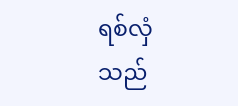ရစ်လှံသည်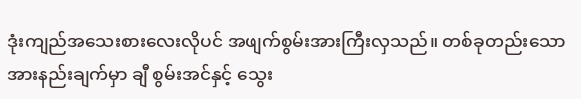ဒုံးကျည်အသေးစားလေးလိုပင် အဖျက်စွမ်းအားကြီးလှသည်။ တစ်ခုတည်းသော အားနည်းချက်မှာ ချီ စွမ်းအင်နှင့် သွေး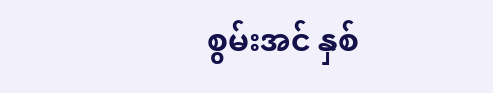စွမ်းအင် နှစ်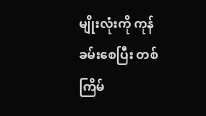မျိုးလုံးကို ကုန်ခမ်းစေပြီး တစ်ကြိမ်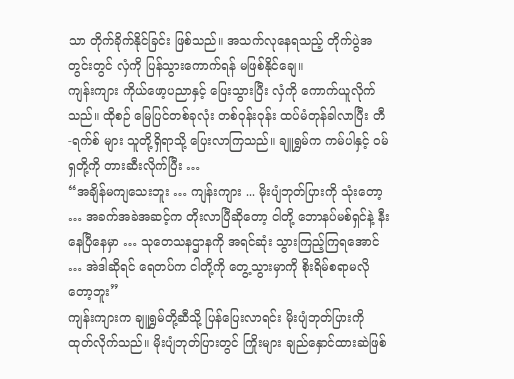သာ တိုက်ခိုက်နိုင်ခြင်း ဖြစ်သည်။ အသက်လုနေရသည့် တိုက်ပွဲအတွင်းတွင် လှံကို ပြန်သွားကောက်ရန် မဖြစ်နိုင်ချေ။
ကျန်းကျား ကိုယ်ဖော့ပညာနှင့် ပြေးသွားပြီး လှံကို ကောက်ယူလိုက်သည်။ ထိုစဉ် မြေပြင်တစ်ခုလုံး တစ်ဝုန်းဝုန်း ထပ်မံတုန်ခါလာပြီး တီ-ရက်စ် များ သူတို့ရှိရာသို့ ပြေးလာကြသည်။ ချူရွှမ်က ကမ်ပါနှင့် ဝမ်ရှတို့ကို တားဆီးလိုက်ပြီး …
“အချိန်မကျသေးဘူး … ကျန်းကျား ... မိုးပျံဘုတ်ပြားကို သုံးတော့ … အခက်အခဲအဆင့်က တိုးလာပြီဆိုတော့ ငါတို့ ဘောနပ်မစ်ရှင်နဲ့ နီးနေပြီနေမှာ … သုတေသနဌာနကို အရင်ဆုံး သွားကြည့်ကြရအောင် … အဲဒါဆိုရင် ရေတပ်က ငါတို့ကို တွေ့သွားမှာကို စိုးရိမ်စရာမလိုတော့ဘူး”
ကျန်းကျားက ချူရွှမ်တို့ဆီသို့ ပြန်ပြေးလာရင်း မိုးပျံဘုတ်ပြားကို ထုတ်လိုက်သည်။ မိုးပျံဘုတ်ပြားတွင် ကြိုးများ ချည်နှောင်ထားဆဲဖြစ်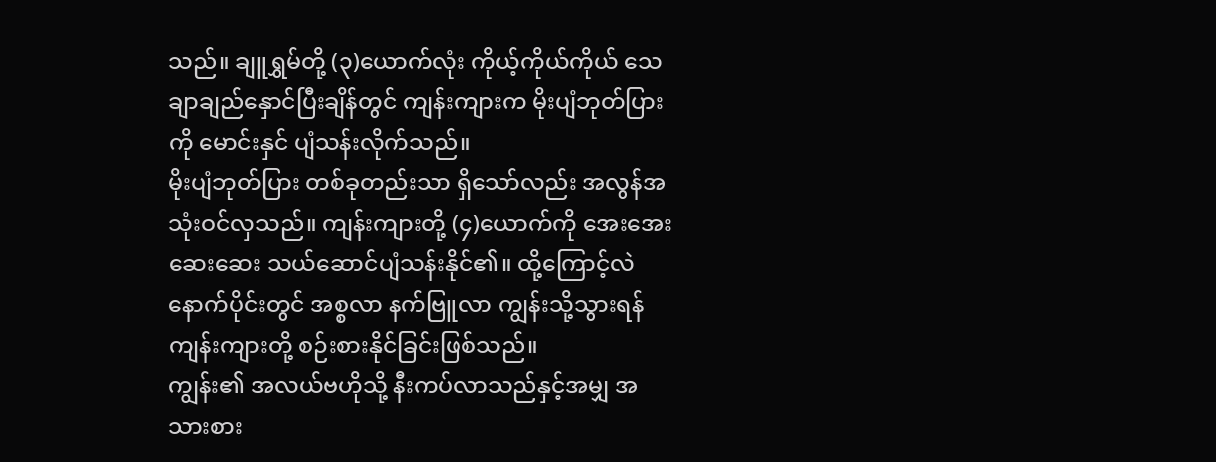သည်။ ချူရွှမ်တို့ (၃)ယောက်လုံး ကိုယ့်ကိုယ်ကိုယ် သေချာချည်နှောင်ပြီးချိန်တွင် ကျန်းကျားက မိုးပျံဘုတ်ပြား ကို မောင်းနှင် ပျံသန်းလိုက်သည်။
မိုးပျံဘုတ်ပြား တစ်ခုတည်းသာ ရှိသော်လည်း အလွန်အသုံးဝင်လှသည်။ ကျန်းကျားတို့ (၄)ယောက်ကို အေးအေးဆေးဆေး သယ်ဆောင်ပျံသန်းနိုင်၏။ ထို့ကြောင့်လဲ နောက်ပိုင်းတွင် အစ္စလာ နက်ဗြူလာ ကျွန်းသို့သွားရန် ကျန်းကျားတို့ စဉ်းစားနိုင်ခြင်းဖြစ်သည်။
ကျွန်း၏ အလယ်ဗဟိုသို့ နီးကပ်လာသည်နှင့်အမျှ အသားစား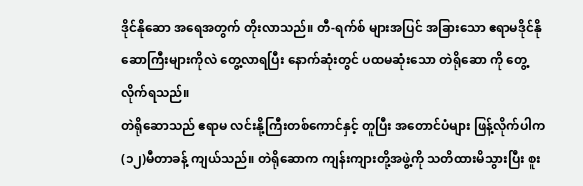ဒိုင်နိုဆော အရေအတွက် တိုးလာသည်။ တီ-ရက်စ် များအပြင် အခြားသော ဧရာမဒိုင်နိုဆောကြီးများကိုလဲ တွေ့လာရပြီး နောက်ဆုံးတွင် ပထမဆုံးသော တဲရိုဆော ကို တွေ့လိုက်ရသည်။
တဲရိုဆောသည် ဧရာမ လင်းနို့ကြီးတစ်ကောင်နှင့် တူပြီး အတောင်ပံများ ဖြန့်လိုက်ပါက (၁၂)မီတာခန့် ကျယ်သည်။ တဲရိုဆောက ကျန်းကျားတို့အဖွဲ့ကို သတိထားမိသွားပြီး စူး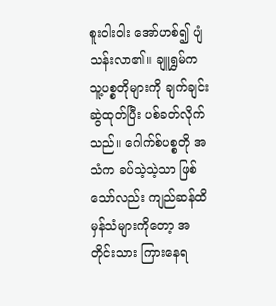စူးဝါးဝါး အော်ဟစ်၍ ပျံသန်းလာ၏။ ချူရွှမ်က သူ့ပစ္စတိုများကို ချက်ချင်းဆွဲထုတ်ပြီး ပစ်ခတ်လိုက်သည်။ ဂေါက်စ်ပစ္စတို အသံက ခပ်သဲ့သဲ့သာ ဖြစ်သော်လည်း ကျည်ဆန်ထိမှန်သံများကိုတော့ အတိုင်းသား ကြားနေရ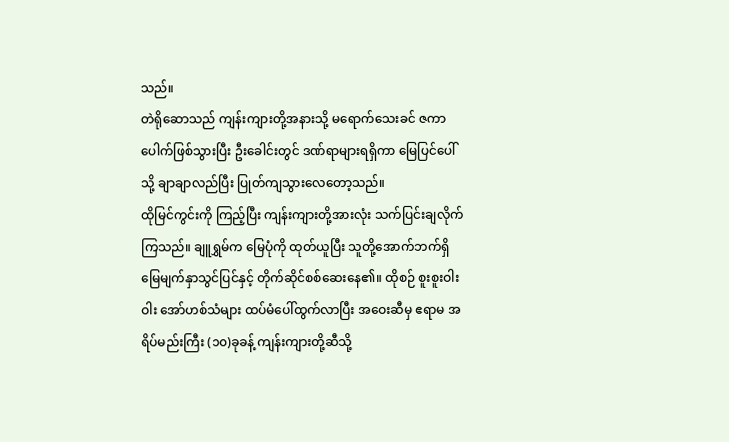သည်။
တဲရိုဆောသည် ကျန်းကျားတို့အနားသို့ မရောက်သေးခင် ဇကာပေါက်ဖြစ်သွားပြီး ဦးခေါင်းတွင် ဒဏ်ရာများရရှိကာ မြေပြင်ပေါ်သို့ ချာချာလည်ပြီး ပြုတ်ကျသွားလေတော့သည်။
ထိုမြင်ကွင်းကို ကြည့်ပြီး ကျန်းကျားတို့အားလုံး သက်ပြင်းချလိုက်ကြသည်။ ချူရွှမ်က မြေပုံကို ထုတ်ယူပြီး သူတို့အောက်ဘက်ရှိ မြေမျက်နှာသွင်ပြင်နှင့် တိုက်ဆိုင်စစ်ဆေးနေ၏။ ထိုစဉ် စူးစူးဝါးဝါး အော်ဟစ်သံများ ထပ်မံပေါ်ထွက်လာပြီး အဝေးဆီမှ ဧရာမ အရိပ်မည်းကြီး (၁၀)ခုခန့် ကျန်းကျားတို့ဆီသို့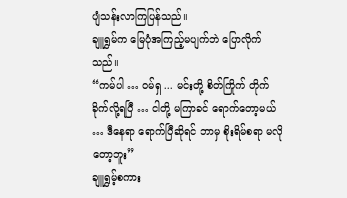ပျံသန်းလာကြပြန်သည်။
ချူရွှမ်က မြေပုံအကြည့်မပျက်ဘဲ ပြောလိုက်သည်။
“ကမ်ပါ … ဝမ်ရှ ... မင်းတို့ စိတ်ကြိုက် တိုက်ခိုက်လို့ရပြီ … ငါတို့ မကြာခင် ရောက်တော့မယ် … ဒီနေရာ ရောက်ပြီဆိုရင် ဘာမှ စိုးရိမ်စရာ မလိုတော့ဘူး”
ချူရွှမ့်စကား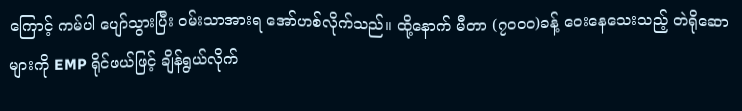ကြောင့် ကမ်ပါ ပျော်သွားပြီး ဝမ်းသာအားရ အော်ဟစ်လိုက်သည်။ ထို့နောက် မီတာ (၇၀၀၀)ခန့် ဝေးနေသေးသည့် တဲရိုဆောများကို EMP ရိုင်ဖယ်ဖြင့် ချိန်ရွယ်လိုက်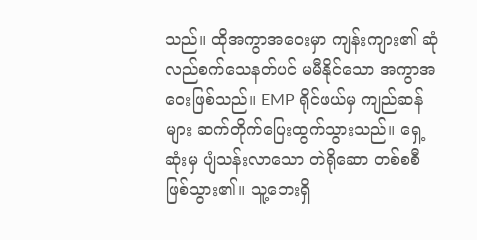သည်။ ထိုအကွာအဝေးမှာ ကျန်းကျား၏ ဆုံလည်စက်သေနတ်ပင် မမီနိုင်သော အကွာအဝေးဖြစ်သည်။ EMP ရိုင်ဖယ်မှ ကျည်ဆန်များ ဆက်တိုက်ပြေးထွက်သွားသည်။ ရှေ့ဆုံးမှ ပျံသန်းလာသော တဲရိုဆော တစ်စစီ ဖြစ်သွား၏။ သူ့ဘေးရှိ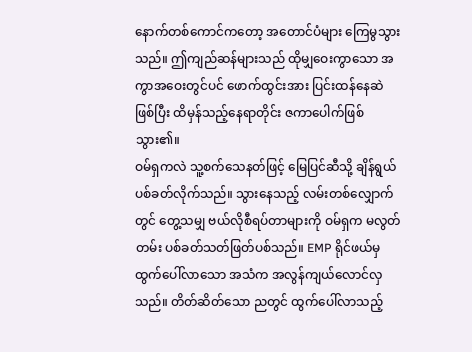နောက်တစ်ကောင်ကတော့ အတောင်ပံများ ကြေမွသွားသည်။ ဤကျည်ဆန်များသည် ထိုမျှဝေးကွာသော အကွာအဝေးတွင်ပင် ဖောက်ထွင်းအား ပြင်းထန်နေဆဲဖြစ်ပြီး ထိမှန်သည့်နေရာတိုင်း ဇကာပေါက်ဖြစ်သွား၏။
ဝမ်ရှကလဲ သူ့စက်သေနတ်ဖြင့် မြေပြင်ဆီသို့ ချိန်ရွယ်ပစ်ခတ်လိုက်သည်။ သွားနေသည့် လမ်းတစ်လျှောက်တွင် တွေ့သမျှ ဗယ်လိုစီရပ်တာများကို ဝမ်ရှက မလွတ်တမ်း ပစ်ခတ်သတ်ဖြတ်ပစ်သည်။ EMP ရိုင်ဖယ်မှ ထွက်ပေါ်လာသော အသံက အလွန်ကျယ်လောင်လှသည်။ တိတ်ဆိတ်သော ညတွင် ထွက်ပေါ်လာသည့်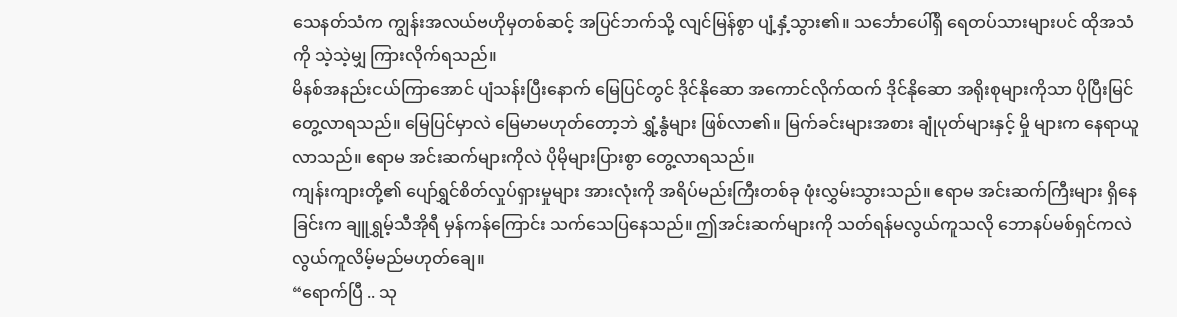သေနတ်သံက ကျွန်းအလယ်ဗဟိုမှတစ်ဆင့် အပြင်ဘက်သို့ လျင်မြန်စွာ ပျံ့နှံ့သွား၏။ သင်္ဘောပေါ်ရှိ ရေတပ်သားများပင် ထိုအသံကို သဲ့သဲ့မျှ ကြားလိုက်ရသည်။
မိနစ်အနည်းငယ်ကြာအောင် ပျံသန်းပြီးနောက် မြေပြင်တွင် ဒိုင်နိုဆော အကောင်လိုက်ထက် ဒိုင်နိုဆော အရိုးစုများကိုသာ ပိုပြီးမြင်တွေ့လာရသည်။ မြေပြင်မှာလဲ မြေမာမဟုတ်တော့ဘဲ ရွှံ့နွံများ ဖြစ်လာ၏။ မြက်ခင်းများအစား ချုံပုတ်များနှင့် မှို များက နေရာယူလာသည်။ ဧရာမ အင်းဆက်များကိုလဲ ပိုမိုများပြားစွာ တွေ့လာရသည်။
ကျန်းကျားတို့၏ ပျော်ရွှင်စိတ်လှုပ်ရှားမှုများ အားလုံးကို အရိပ်မည်းကြီးတစ်ခု ဖုံးလွှမ်းသွားသည်။ ဧရာမ အင်းဆက်ကြီးများ ရှိနေခြင်းက ချူရွှမ့်သီအိုရီ မှန်ကန်ကြောင်း သက်သေပြနေသည်။ ဤအင်းဆက်များကို သတ်ရန်မလွယ်ကူသလို ဘောနပ်မစ်ရှင်ကလဲ လွယ်ကူလိမ့်မည်မဟုတ်ချေ။
“ရောက်ပြီ .. သု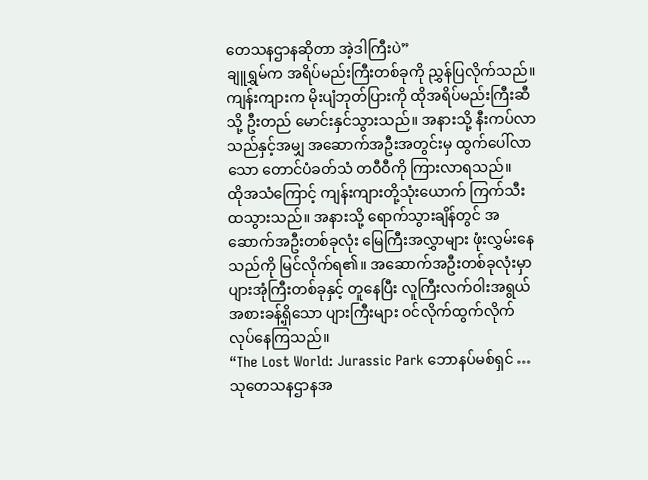တေသနဌာနဆိုတာ အဲ့ဒါကြီးပဲ”
ချူရွှမ်က အရိပ်မည်းကြီးတစ်ခုကို ညွှန်ပြလိုက်သည်။ ကျန်းကျားက မိုးပျံဘုတ်ပြားကို ထိုအရိပ်မည်းကြီးဆီသို့ ဦးတည် မောင်းနှင်သွားသည်။ အနားသို့ နီးကပ်လာသည်နှင့်အမျှ အဆောက်အဦးအတွင်းမှ ထွက်ပေါ်လာသော တောင်ပံခတ်သံ တဝီဝီကို ကြားလာရသည်။
ထိုအသံကြောင့် ကျန်းကျားတို့သုံးယောက် ကြက်သီးထသွားသည်။ အနားသို့ ရောက်သွားချိန်တွင် အဆောက်အဦးတစ်ခုလုံး မြေကြီးအလွှာများ ဖုံးလွှမ်းနေသည်ကို မြင်လိုက်ရ၏။ အဆောက်အဦးတစ်ခုလုံးမှာ ပျားအုံကြီးတစ်ခုနှင့် တူနေပြီး လူကြီးလက်ဝါးအရွယ်အစားခန့်ရှိသော ပျားကြီးများ ဝင်လိုက်ထွက်လိုက် လုပ်နေကြသည်။
“The Lost World: Jurassic Park ဘောနပ်မစ်ရှင် … သုတေသနဌာနအ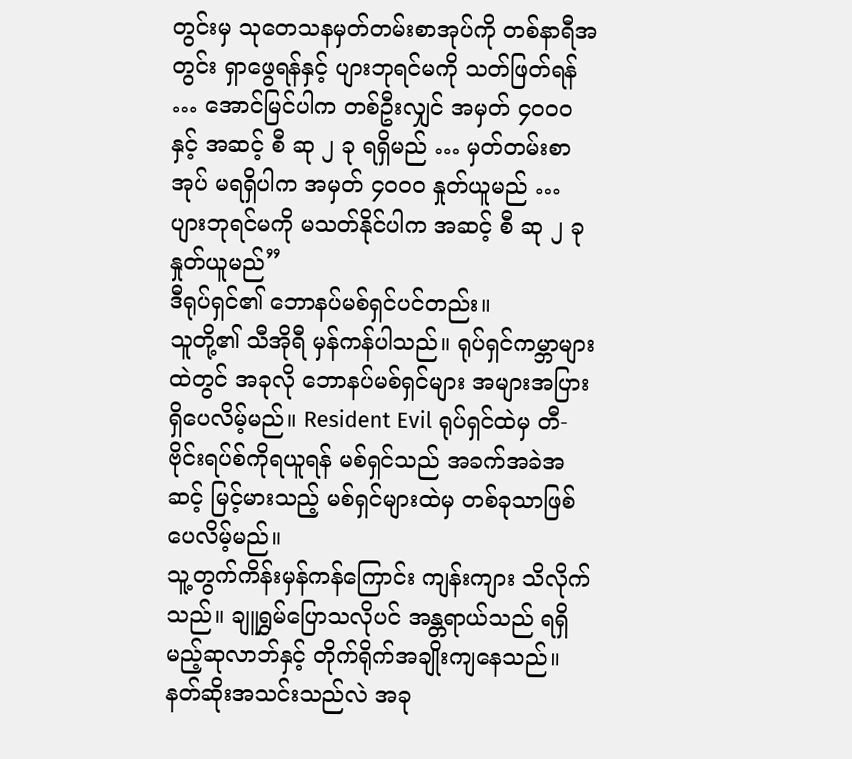တွင်းမှ သုတေသနမှတ်တမ်းစာအုပ်ကို တစ်နာရီအတွင်း ရှာဖွေရန်နှင့် ပျားဘုရင်မကို သတ်ဖြတ်ရန် … အောင်မြင်ပါက တစ်ဦးလျှင် အမှတ် ၄၀၀၀ နှင့် အဆင့် စီ ဆု ၂ ခု ရရှိမည် … မှတ်တမ်းစာအုပ် မရရှိပါက အမှတ် ၄၀၀၀ နှုတ်ယူမည် … ပျားဘုရင်မကို မသတ်နိုင်ပါက အဆင့် စီ ဆု ၂ ခု နှုတ်ယူမည်”
ဒီရုပ်ရှင်၏ ဘောနပ်မစ်ရှင်ပင်တည်း။
သူတို့၏ သီအိုရီ မှန်ကန်ပါသည်။ ရုပ်ရှင်ကမ္ဘာများထဲတွင် အခုလို ဘောနပ်မစ်ရှင်များ အများအပြားရှိပေလိမ့်မည်။ Resident Evil ရုပ်ရှင်ထဲမှ တီ-ဗိုင်းရပ်စ်ကိုရယူရန် မစ်ရှင်သည် အခက်အခဲအဆင့် မြင့်မားသည့် မစ်ရှင်များထဲမှ တစ်ခုသာဖြစ်ပေလိမ့်မည်။
သူ့တွက်ကိန်းမှန်ကန်ကြောင်း ကျန်းကျား သိလိုက်သည်။ ချူရွှမ်ပြောသလိုပင် အန္တရာယ်သည် ရရှိမည့်ဆုလာဘ်နှင့် တိုက်ရိုက်အချိုးကျနေသည်။ နတ်ဆိုးအသင်းသည်လဲ အခု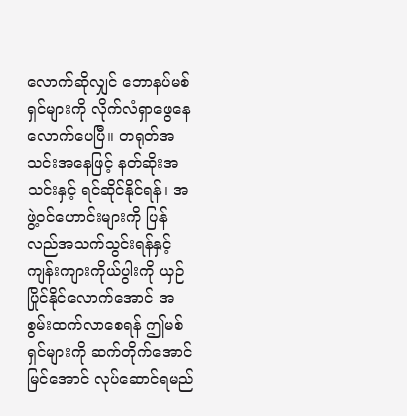လောက်ဆိုလျှင် ဘောနပ်မစ်ရှင်များကို လိုက်လံရှာဖွေနေလောက်ပေပြီ။ တရုတ်အသင်းအနေဖြင့် နတ်ဆိုးအသင်းနှင့် ရင်ဆိုင်နိုင်ရန်၊ အဖွဲ့ဝင်ဟောင်းများကို ပြန်လည်အသက်သွင်းရန်နှင့် ကျန်းကျားကိုယ်ပွါးကို ယှဉ်ပြိုင်နိုင်လောက်အောင် အစွမ်းထက်လာစေရန် ဤမစ်ရှင်များကို ဆက်တိုက်အောင်မြင်အောင် လုပ်ဆောင်ရမည်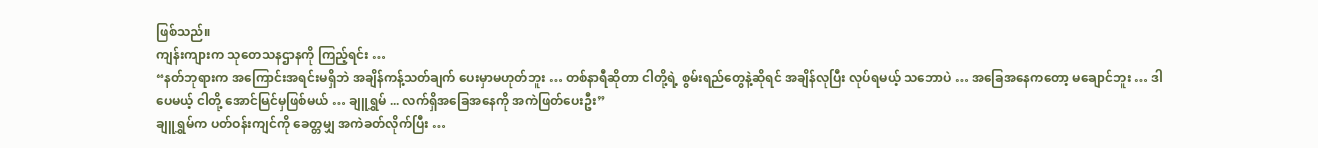ဖြစ်သည်။
ကျန်းကျားက သုတေသနဌာနကို ကြည့်ရင်း …
“နတ်ဘုရားက အကြောင်းအရင်းမရှိဘဲ အချိန်ကန့်သတ်ချက် ပေးမှာမဟုတ်ဘူး … တစ်နာရီဆိုတာ ငါတို့ရဲ့ စွမ်းရည်တွေနဲ့ဆိုရင် အချိန်လုပြီး လုပ်ရမယ့် သဘောပဲ … အခြေအနေကတော့ မချောင်ဘူး … ဒါပေမယ့် ငါတို့ အောင်မြင်မှဖြစ်မယ် … ချူရွှမ် ... လက်ရှိအခြေအနေကို အကဲဖြတ်ပေးဦး”
ချူရွှမ်က ပတ်ဝန်းကျင်ကို ခေတ္တမျှ အကဲခတ်လိုက်ပြီး …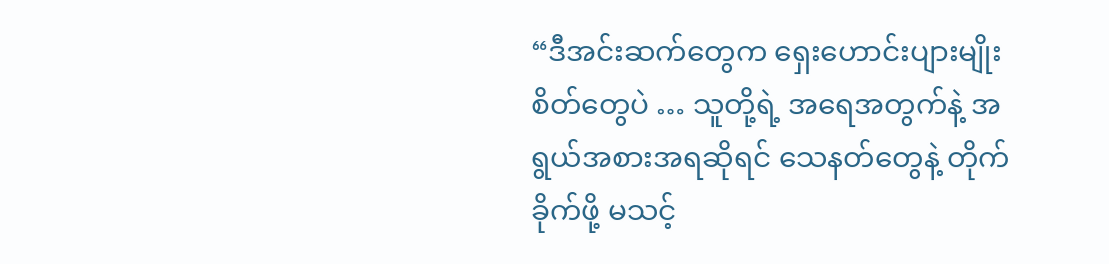“ဒီအင်းဆက်တွေက ရှေးဟောင်းပျားမျိုးစိတ်တွေပဲ … သူတို့ရဲ့ အရေအတွက်နဲ့ အရွယ်အစားအရဆိုရင် သေနတ်တွေနဲ့ တိုက်ခိုက်ဖို့ မသင့်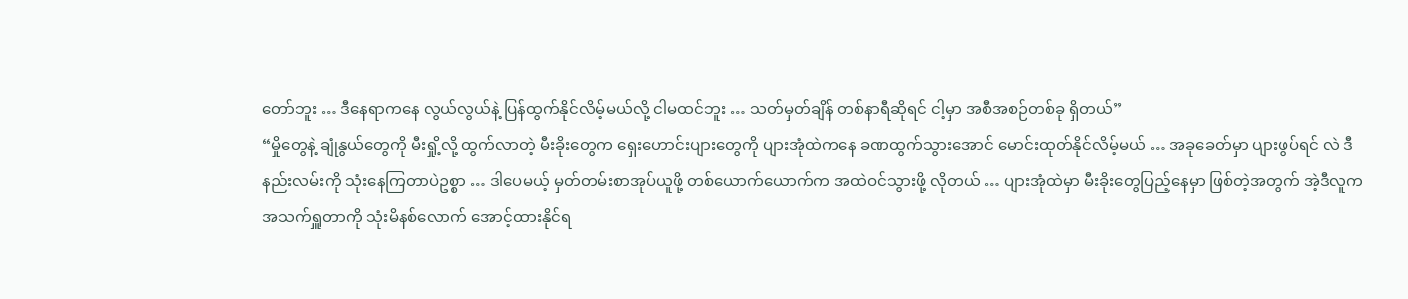တော်ဘူး … ဒီနေရာကနေ လွယ်လွယ်နဲ့ ပြန်ထွက်နိုင်လိမ့်မယ်လို့ ငါမထင်ဘူး … သတ်မှတ်ချိန် တစ်နာရီဆိုရင် ငါ့မှာ အစီအစဉ်တစ်ခု ရှိတယ်”
“မှိုတွေနဲ့ ချုံနွယ်တွေကို မီးရှို့လို့ ထွက်လာတဲ့ မီးခိုးတွေက ရှေးဟောင်းပျားတွေကို ပျားအုံထဲကနေ ခဏထွက်သွားအောင် မောင်းထုတ်နိုင်လိမ့်မယ် … အခုခေတ်မှာ ပျားဖွပ်ရင် လဲ ဒီနည်းလမ်းကို သုံးနေကြတာပဲဥစ္စာ … ဒါပေမယ့် မှတ်တမ်းစာအုပ်ယူဖို့ တစ်ယောက်ယောက်က အထဲဝင်သွားဖို့ လိုတယ် … ပျားအုံထဲမှာ မီးခိုးတွေပြည့်နေမှာ ဖြစ်တဲ့အတွက် အဲ့ဒီလူက အသက်ရှူတာကို သုံးမိနစ်လောက် အောင့်ထားနိုင်ရ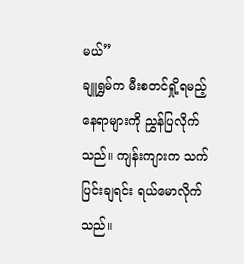မယ်”
ချူရွှမ်က မီးစတင်ရှို့ရမည့် နေရာများကို ညွှန်ပြလိုက်သည်။ ကျန်းကျားက သက်ပြင်းချရင်း ရယ်မောလိုက်သည်။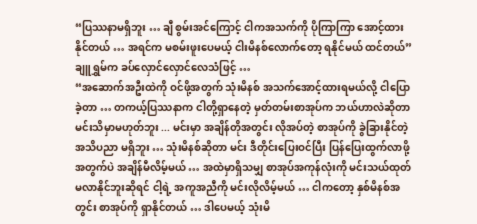“ပြဿနာမရှိဘူး … ချီ စွမ်းအင်ကြောင့် ငါကအသက်ကို ပိုကြာကြာ အောင့်ထားနိုင်တယ် … အရင်က မစမ်းဖူးပေမယ့် ငါးမိနစ်လောက်တော့ ရနိုင်မယ် ထင်တယ်”
ချူရွှမ်က ခပ်လှောင်လှောင်လေသံဖြင့် …
“အဆောက်အဦးထဲကို ဝင်ဖို့အတွက် သုံးမိနစ် အသက်အောင့်ထားရမယ်လို့ ငါပြောခဲ့တာ … တကယ့်ပြဿနာက ငါတို့ရှာနေတဲ့ မှတ်တမ်းစာအုပ်က ဘယ်ဟာလဲဆိုတာ မင်းသိမှာမဟုတ်ဘူး ... မင်းမှာ အချိန်တိုအတွင်း လိုအပ်တဲ့ စာအုပ်ကို ခွဲခြားနိုင်တဲ့ အသိပညာ မရှိဘူး … သုံးမိနစ်ဆိုတာ မင်း ဒီတိုင်းပြေးဝင်ပြီး ပြန်ပြေးထွက်လာဖို့အတွက်ပဲ အချိန်မီလိမ့်မယ် … အထဲမှာရှိသမျှ စာအုပ်အကုန်လုံးကို မင်းသယ်ထုတ်မလာနိုင်ဘူးဆိုရင် ငါ့ရဲ့ အကူအညီကို မင်းလိုလိမ့်မယ် … ငါကတော့ နှစ်မိနစ်အတွင်း စာအုပ်ကို ရှာနိုင်တယ် … ဒါပေမယ့် သုံးမိ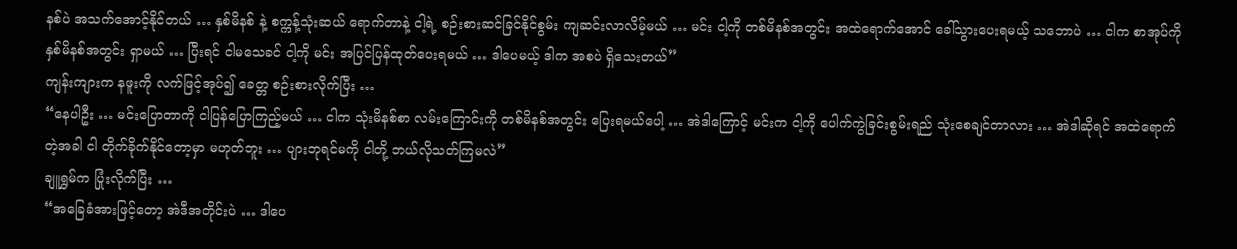နစ်ပဲ အသက်အောင့်နိုင်တယ် … နှစ်မိနစ် နဲ့ စက္ကန့်သုံးဆယ် ရောက်တာနဲ့ ငါ့ရဲ့ စဉ်းစားဆင်ခြင်နိုင်စွမ်း ကျဆင်းလာလိမ့်မယ် … မင်း ငါ့ကို တစ်မိနစ်အတွင်း အထဲရောက်အောင် ခေါ်သွားပေးရမယ့် သဘောပဲ … ငါက စာအုပ်ကို နှစ်မိနစ်အတွင်း ရှာမယ် … ပြီးရင် ငါမသေခင် ငါ့ကို မင်း အပြင်ပြန်ထုတ်ပေးရမယ် … ဒါပေမယ့် ဒါက အစပဲ ရှိသေးတယ်”
ကျန်းကျားက နဖူးကို လက်ဖြင့်အုပ်၍ ခေတ္တ စဉ်းစားလိုက်ပြီး …
“နေပါဦး … မင်းပြောတာကို ငါပြန်ပြောကြည့်မယ် … ငါက သုံးမိနစ်စာ လမ်းကြောင်းကို တစ်မိနစ်အတွင်း ပြေးရမယ်ပေါ့ … အဲဒါကြောင့် မင်းက ငါ့ကို ပေါက်ကွဲခြင်းစွမ်းရည် သုံးစေချင်တာလား … အဲဒါဆိုရင် အထဲရောက်တဲ့အခါ ငါ တိုက်ခိုက်နိုင်တော့မှာ မဟုတ်ဘူး … ပျားဘုရင်မကို ငါတို့ ဘယ်လိုသတ်ကြမလဲ”
ချူရွှမ်က ပြုံးလိုက်ပြီး …
“အခြေခံအားဖြင့်တော့ အဲဒီအတိုင်းပဲ … ဒါပေ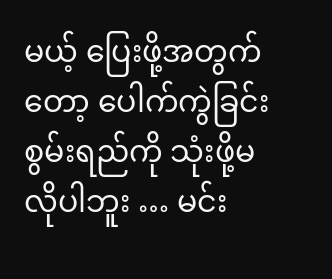မယ့် ပြေးဖို့အတွက်တော့ ပေါက်ကွဲခြင်းစွမ်းရည်ကို သုံးဖို့မလိုပါဘူး … မင်း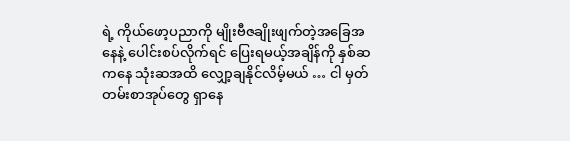ရဲ့ ကိုယ်ဖော့ပညာကို မျိုးဗီဇချိုးဖျက်တဲ့အခြေအနေနဲ့ ပေါင်းစပ်လိုက်ရင် ပြေးရမယ့်အချိန်ကို နှစ်ဆကနေ သုံးဆအထိ လျှော့ချနိုင်လိမ့်မယ် … ငါ မှတ်တမ်းစာအုပ်တွေ ရှာနေ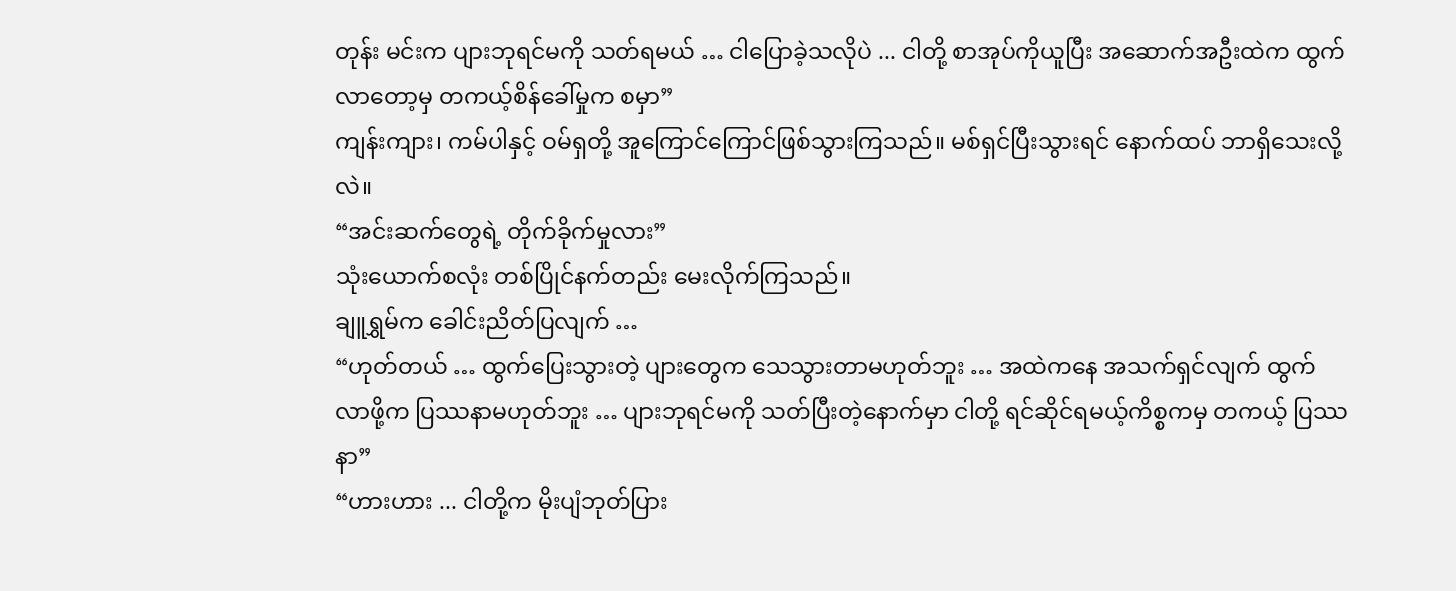တုန်း မင်းက ပျားဘုရင်မကို သတ်ရမယ် … ငါပြောခဲ့သလိုပဲ ... ငါတို့ စာအုပ်ကိုယူပြီး အဆောက်အဦးထဲက ထွက်လာတော့မှ တကယ့်စိန်ခေါ်မှုက စမှာ”
ကျန်းကျား၊ ကမ်ပါနှင့် ဝမ်ရှတို့ အူကြောင်ကြောင်ဖြစ်သွားကြသည်။ မစ်ရှင်ပြီးသွားရင် နောက်ထပ် ဘာရှိသေးလို့လဲ။
“အင်းဆက်တွေရဲ့ တိုက်ခိုက်မှုလား”
သုံးယောက်စလုံး တစ်ပြိုင်နက်တည်း မေးလိုက်ကြသည်။
ချူရွှမ်က ခေါင်းညိတ်ပြလျက် …
“ဟုတ်တယ် … ထွက်ပြေးသွားတဲ့ ပျားတွေက သေသွားတာမဟုတ်ဘူး … အထဲကနေ အသက်ရှင်လျက် ထွက်လာဖို့က ပြဿနာမဟုတ်ဘူး … ပျားဘုရင်မကို သတ်ပြီးတဲ့နောက်မှာ ငါတို့ ရင်ဆိုင်ရမယ့်ကိစ္စကမှ တကယ့် ပြဿနာ”
“ဟားဟား ... ငါတို့က မိုးပျံဘုတ်ပြား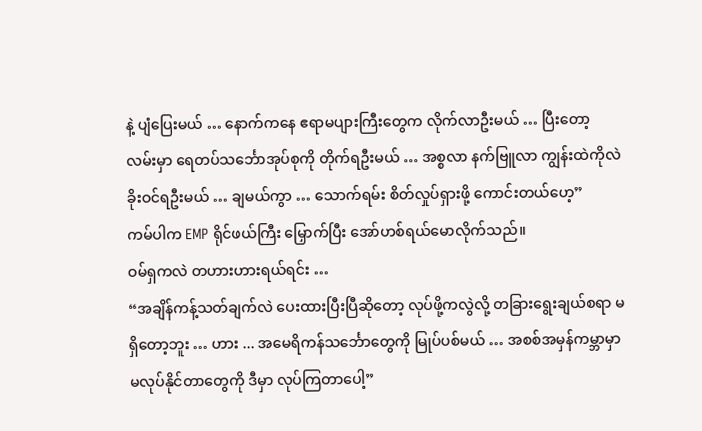နဲ့ ပျံပြေးမယ် … နောက်ကနေ ဧရာမပျားကြီးတွေက လိုက်လာဦးမယ် … ပြီးတော့ လမ်းမှာ ရေတပ်သင်္ဘောအုပ်စုကို တိုက်ရဦးမယ် … အစ္စလာ နက်ဗြူလာ ကျွန်းထဲကိုလဲ ခိုးဝင်ရဦးမယ် … ချမယ်ကွာ … သောက်ရမ်း စိတ်လှုပ်ရှားဖို့ ကောင်းတယ်ဟေ့”
ကမ်ပါက EMP ရိုင်ဖယ်ကြီး မြှောက်ပြီး အော်ဟစ်ရယ်မောလိုက်သည်။
ဝမ်ရှကလဲ တဟားဟားရယ်ရင်း …
“အချိန်ကန့်သတ်ချက်လဲ ပေးထားပြီးပြီဆိုတော့ လုပ်ဖို့ကလွဲလို့ တခြားရွေးချယ်စရာ မရှိတော့ဘူး … ဟား ... အမေရိကန်သင်္ဘောတွေကို မြုပ်ပစ်မယ် … အစစ်အမှန်ကမ္ဘာမှာ မလုပ်နိုင်တာတွေကို ဒီမှာ လုပ်ကြတာပေါ့”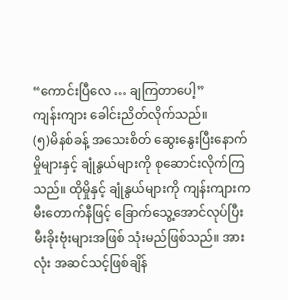“ကောင်းပြီလေ … ချကြတာပေါ့”
ကျန်းကျား ခေါင်းညိတ်လိုက်သည်။
(၅)မိနစ်ခန့် အသေးစိတ် ဆွေးနွေးပြီးနောက် မှိုများနှင့် ချုံနွယ်များကို စုဆောင်းလိုက်ကြသည်။ ထိုမှိုနှင့် ချုံနွယ်များကို ကျန်းကျားက မီးတောက်နီဖြင့် ခြောက်သွေ့အောင်လုပ်ပြီး မီးခိုးဗုံးများအဖြစ် သုံးမည်ဖြစ်သည်။ အားလုံး အဆင်သင့်ဖြစ်ချိန်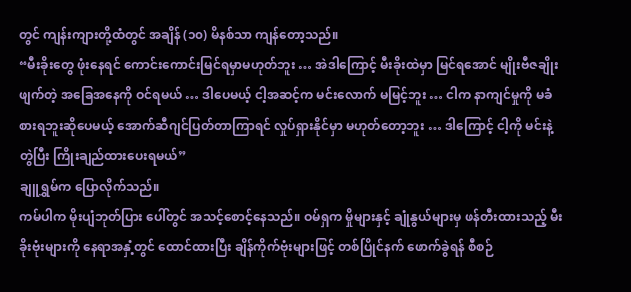တွင် ကျန်းကျားတို့ထံတွင် အချိန် (၁၀) မိနစ်သာ ကျန်တော့သည်။
“မီးခိုးတွေ ဖုံးနေရင် ကောင်းကောင်းမြင်ရမှာမဟုတ်ဘူး … အဲဒါကြောင့် မီးခိုးထဲမှာ မြင်ရအောင် မျိုးဗီဇချိုးဖျက်တဲ့ အခြေအနေကို ဝင်ရမယ် … ဒါပေမယ့် ငါ့အဆင့်က မင်းလောက် မမြင့်ဘူး … ငါက နာကျင်မှုကို မခံစားရဘူးဆိုပေမယ့် အောက်ဆီဂျင်ပြတ်တာကြာရင် လှုပ်ရှားနိုင်မှာ မဟုတ်တော့ဘူး … ဒါကြောင့် ငါ့ကို မင်းနဲ့တွဲပြီး ကြိုးချည်ထားပေးရမယ်”
ချူရွှမ်က ပြောလိုက်သည်။
ကမ်ပါက မိုးပျံဘုတ်ပြား ပေါ်တွင် အသင့်စောင့်နေသည်။ ဝမ်ရှက မှိုများနှင့် ချုံနွယ်များမှ ဖန်တီးထားသည့် မီးခိုးဗုံးများကို နေရာအနှံ့တွင် ထောင်ထားပြီး ချိန်ကိုက်ဗုံးများဖြင့် တစ်ပြိုင်နက် ဖောက်ခွဲရန် စီစဉ်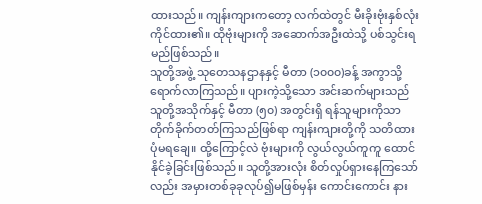ထားသည်။ ကျန်းကျားကတော့ လက်ထဲတွင် မီးခိုးဗုံးနှစ်လုံး ကိုင်ထား၏။ ထိုဗုံးများကို အဆောက်အဦးထဲသို့ ပစ်သွင်းရမည်ဖြစ်သည်။
သူတို့အဖွဲ့ သုတေသနဌာနနှင့် မီတာ (၁၀၀၀)ခန့် အကွာသို့ ရောက်လာကြသည်။ ပျားကဲ့သို့သော အင်းဆက်များသည် သူတို့အသိုက်နှင့် မီတာ (၅၀) အတွင်းရှိ ရန်သူများကိုသာ တိုက်ခိုက်တတ်ကြသည်ဖြစ်ရာ ကျန်းကျားတို့ကို သတိထားပုံမရချေ။ ထို့ကြောင့်လဲ ဗုံးများကို လွယ်လွယ်ကူကူ ထောင်နိုင်ခဲ့ခြင်းဖြစ်သည်။ သူတို့အားလုံး စိတ်လှုပ်ရှားနေကြသော်လည်း အမှားတစ်ခုခုလုပ်၍မဖြစ်မှန်း ကောင်းကောင်း နား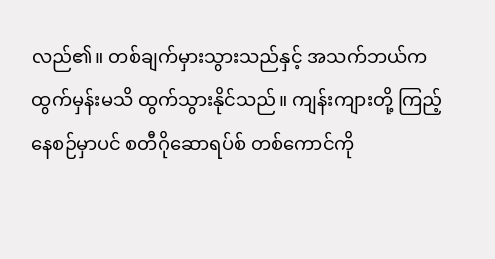လည်၏။ တစ်ချက်မှားသွားသည်နှင့် အသက်ဘယ်ကထွက်မှန်းမသိ ထွက်သွားနိုင်သည်။ ကျန်းကျားတို့ ကြည့်နေစဉ်မှာပင် စတီဂိုဆောရပ်စ် တစ်ကောင်ကို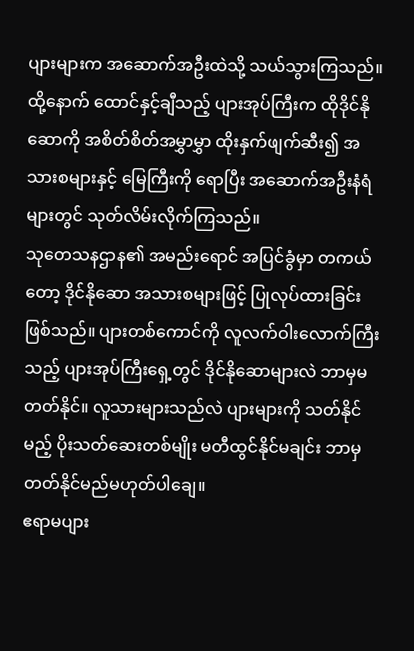ပျားများက အဆောက်အဦးထဲသို့ သယ်သွားကြသည်။ ထို့နောက် ထောင်နှင့်ချီသည့် ပျားအုပ်ကြီးက ထိုဒိုင်နိုဆောကို အစိတ်စိတ်အမွှာမွှာ ထိုးနှက်ဖျက်ဆီး၍ အသားစများနှင့် မြေကြီးကို ရောပြီး အဆောက်အဦးနံရံများတွင် သုတ်လိမ်းလိုက်ကြသည်။
သုတေသနဌာန၏ အမည်းရောင် အပြင်ခွံမှာ တကယ်တော့ ဒိုင်နိုဆော အသားစများဖြင့် ပြုလုပ်ထားခြင်းဖြစ်သည်။ ပျားတစ်ကောင်ကို လူလက်ဝါးလောက်ကြီးသည့် ပျားအုပ်ကြီးရှေ့တွင် ဒိုင်နိုဆောများလဲ ဘာမှမတတ်နိုင်။ လူသားများသည်လဲ ပျားများကို သတ်နိုင်မည့် ပိုးသတ်ဆေးတစ်မျိုး မတီထွင်နိုင်မချင်း ဘာမှတတ်နိုင်မည်မဟုတ်ပါချေ။
ဧရာမပျား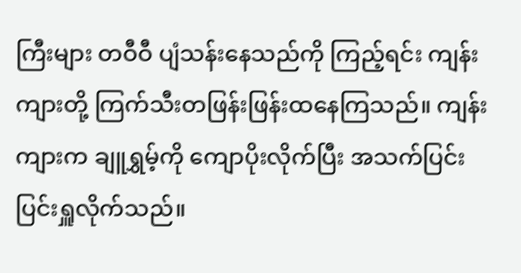ကြီးများ တဝီဝီ ပျံသန်းနေသည်ကို ကြည့်ရင်း ကျန်းကျားတို့ ကြက်သီးတဖြန်းဖြန်းထနေကြသည်။ ကျန်းကျားက ချူရွှမ့်ကို ကျောပိုးလိုက်ပြီး အသက်ပြင်းပြင်းရှူလိုက်သည်။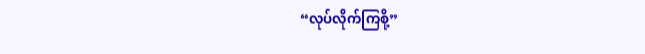“လုပ်လိုက်ကြစို့”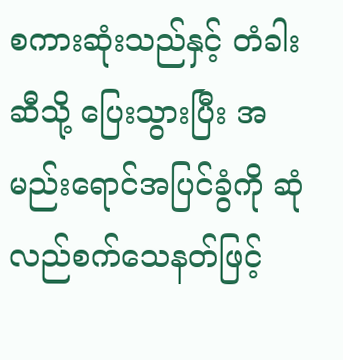စကားဆုံးသည်နှင့် တံခါးဆီသို့ ပြေးသွားပြီး အမည်းရောင်အပြင်ခွံကို ဆုံလည်စက်သေနတ်ဖြင့်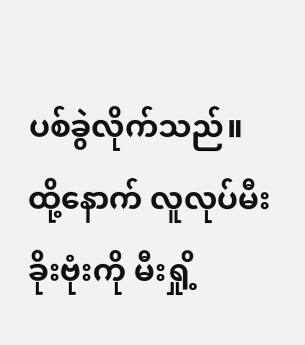ပစ်ခွဲလိုက်သည်။ ထို့နောက် လူလုပ်မီးခိုးဗုံးကို မီးရှို့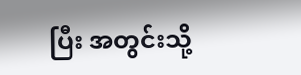ပြီး အတွင်းသို့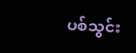ပစ်သွင်း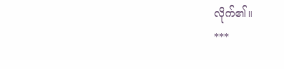လိုက်၏။
***